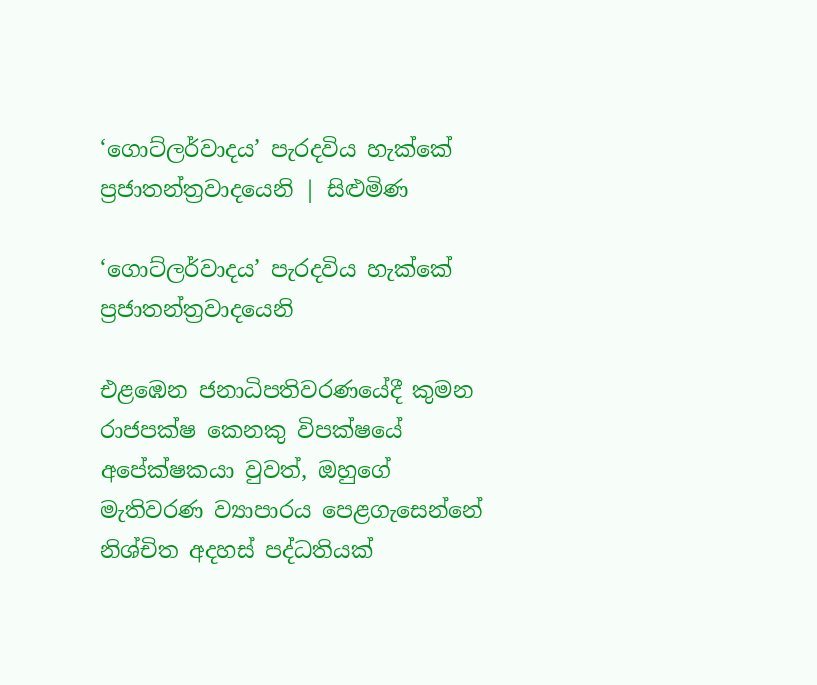‘ගොට්ලර්වාදය’ පැරදවිය හැක්කේ ප්‍රජාතන්ත්‍රවාදයෙනි | සිළුමිණ

‘ගොට්ලර්වාදය’ පැරදවිය හැක්කේ ප්‍රජාතන්ත්‍රවාදයෙනි

එළඹෙන ජනාධිපතිවරණයේදී කුමන රාජපක්ෂ කෙනකු විපක්ෂයේ අපේක්ෂකයා වුවත්, ඔහුගේ මැතිවරණ ව්‍යාපාරය පෙළගැසෙන්නේ නිශ්චිත අදහස් පද්ධතියක්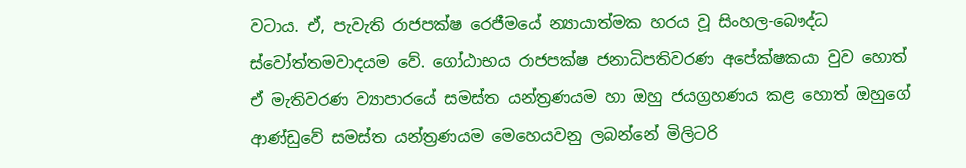වටාය. ඒ, පැවැති රාජපක්ෂ රෙජීමයේ න්‍යායාත්මක හරය වූ සිංහල-බෞද්ධ ස්වෝත්තමවාදයම වේ. ගෝඨාභය රාජපක්ෂ ජනාධිපතිවරණ අපේක්ෂකයා වුව හොත් ඒ මැතිවරණ ව්‍යාපාරයේ සමස්ත යන්ත්‍රණයම හා ඔහු ජයග්‍රහණය කළ හොත් ඔහුගේ ආණ්ඩුවේ සමස්ත යන්ත්‍රණයම මෙහෙයවනු ලබන්නේ මිලිටරි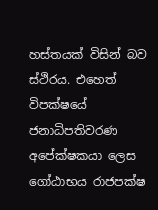හස්තයක් විසින් බව ස්ථිරය. එහෙත් විපක්ෂයේ ජනාධිපතිවරණ අපේක්ෂකයා ලෙස ගෝඨාභය රාජපක්ෂ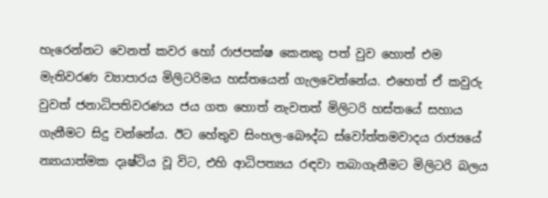හැරෙන්නට වෙනත් කවර හෝ රාජපක්ෂ කෙනකු පත් වුව හොත් එම මැතිවරණ ව්‍යාපාරය මිලිටරිමය හස්තයෙන් ගැලවෙන්නේය. එහෙත් ඒ කවුරු වුවත් ජනාධිපතිවරණය ජය ගත හොත් නැවතත් මිලිටරි හස්තයේ සහාය ගැනීමට සිදු වන්නේය. ඊට හේතුව සිංහල-බෞද්ධ ස්වෝත්තමවාදය රාජ්‍යයේ න්‍යායාත්මක දෘෂ්ටිය වූ විට, එහි ආධිපත්‍යය රඳවා තබාගැනීමට මිලිටරි බලය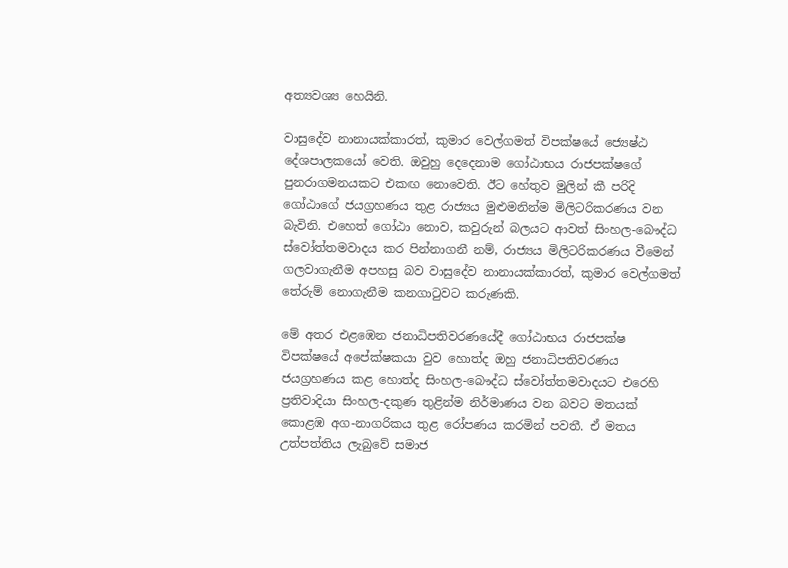අත්‍යවශ්‍ය හෙයිනි.

වාසුදේව නානායක්කාරත්, කුමාර වෙල්ගමත් විපක්ෂයේ ජ්‍යෙෂ්ඨ දේශපාලකයෝ වෙති. ඔවුහු දෙදෙනාම ගෝඨාභය රාජපක්ෂගේ පුනරාගමනයකට එකඟ නොවෙති. ඊට හේතුව මුලින් කී පරිදි ගෝඨාගේ ජයග්‍රහණය තුළ රාජ්‍යය මුළුමනින්ම මිලිටරිකරණය වන බැවිනි. එහෙත් ගෝඨා නොව, කවුරුන් බලයට ආවත් සිංහල-බෞද්ධ ස්වෝත්තමවාදය කර පින්නාගනී නම්, රාජ්‍යය මිලිටරිකරණය වීමෙන් ගලවාගැනීම අපහසු බව වාසුදේව නානායක්කාරත්, කුමාර වෙල්ගමත් තේරුම් නොගැනීම කනගාටුවට කරුණකි.

මේ අතර එළඹෙන ජනාධිපතිවරණයේදී ගෝඨාභය රාජපක්ෂ විපක්ෂයේ අපේක්ෂකයා වුව හොත්ද ඔහු ජනාධිපතිවරණය ජයග්‍රහණය කළ හොත්ද සිංහල-බෞද්ධ ස්වෝත්තමවාදයට එරෙහි ප්‍රතිවාදියා සිංහල-දකුණ තුළින්ම නිර්මාණය වන බවට මතයක් කොළඹ අග-නාගරිකය තුළ රෝපණය කරමින් පවතී. ඒ මතය උත්පත්තිය ලැබුවේ සමාජ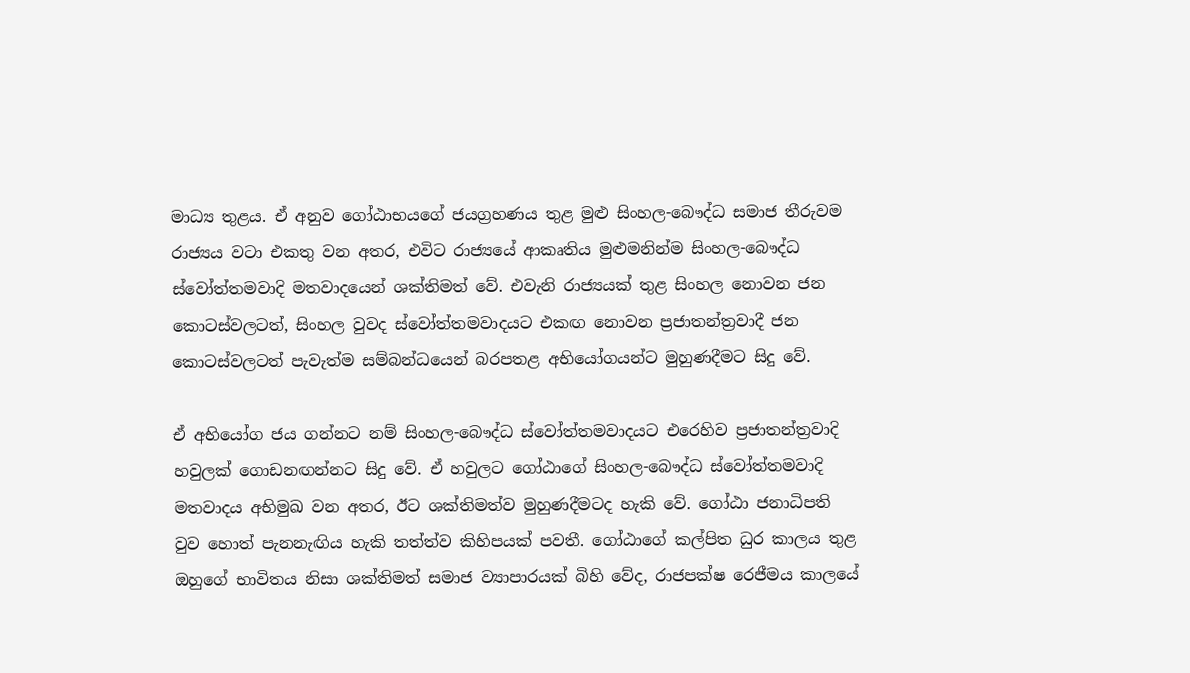මාධ්‍ය තුළය. ඒ අනුව ගෝඨාභයගේ ජයග්‍රහණය තුළ මුළු සිංහල-බෞද්ධ සමාජ තීරුවම රාජ්‍යය වටා එකතු වන අතර, එවිට රාජ්‍යයේ ආකෘතිය මුළුමනින්ම සිංහල-බෞද්ධ ස්වෝත්තමවාදි මතවාදයෙන් ශක්තිමත් වේ. එවැනි රාජ්‍යයක් තුළ සිංහල නොවන ජන කොටස්වලටත්, සිංහල වුවද ස්වෝත්තමවාදයට එකඟ නොවන ප්‍රජාතන්ත්‍රවාදී ජන කොටස්වලටත් පැවැත්ම සම්බන්ධයෙන් බරපතළ අභියෝගයන්ට මුහුණදීමට සිදු වේ.

ඒ අභියෝග ජය ගන්නට නම් සිංහල-බෞද්ධ ස්වෝත්තමවාදයට එරෙහිව ප්‍රජාතන්ත්‍රවාදි හවුලක් ගොඩනඟන්නට සිදු වේ. ඒ හවුලට ගෝඨාගේ සිංහල-බෞද්ධ ස්වෝත්තමවාදි මතවාදය අභිමුඛ වන අතර, ඊට ශක්තිමත්ව මුහුණදීමටද හැකි වේ. ගෝඨා ජනාධිපති වුව හොත් පැනනැඟිය හැකි තත්ත්ව කිහිපයක් පවතී. ගෝඨාගේ කල්පිත ධුර කාලය තුළ ඔහුගේ භාවිතය නිසා ශක්තිමත් සමාජ ව්‍යාපාරයක් බිහි වේද, රාජපක්ෂ රෙජීමය කාලයේ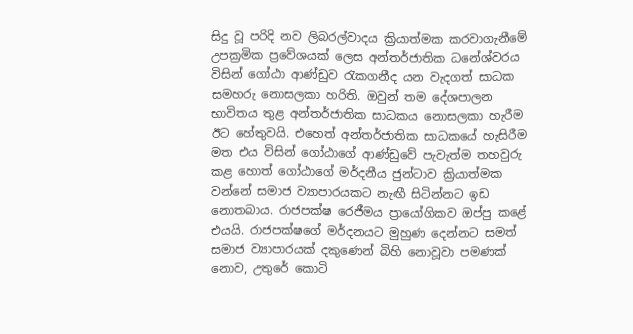සිදු වූ පරිදි නව ලිබරල්වාදය ක්‍රියාත්මක කරවාගැනීමේ උපක්‍රමික ප්‍රවේශයක් ලෙස අන්තර්ජාතික ධනේශ්වරය විසින් ගෝඨා ආණ්ඩුව රැකගනීද යන වැදගත් සාධක සමහරු නොසලකා හරිති. ඔවුන් තම දේශපාලන භාවිතය තුළ අන්තර්ජාතික සාධකය නොසලකා හැරීම ඊට හේතුවයි. එහෙත් අන්තර්ජාතික සාධකයේ හැසිරීම මත එය විසින් ගෝඨාගේ ආණ්ඩුවේ පැවැත්ම තහවුරු කළ හොත් ගෝඨාගේ මර්දනීය ජුන්ටාව ක්‍රියාත්මක වන්නේ සමාජ ව්‍යාපාරයකට නැඟී සිටින්නට ඉඩ නොතබාය. රාජපක්ෂ රෙජීමය ප්‍රායෝගිකව ඔප්පු කළේ එයයි. රාජපක්ෂගේ මර්දනයට මුහුණ දෙන්නට සමත් සමාජ ව්‍යාපාරයක් දකුණෙන් බිහි නොවූවා පමණක් නොව, උතුරේ කොටි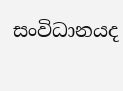සංවිධානයද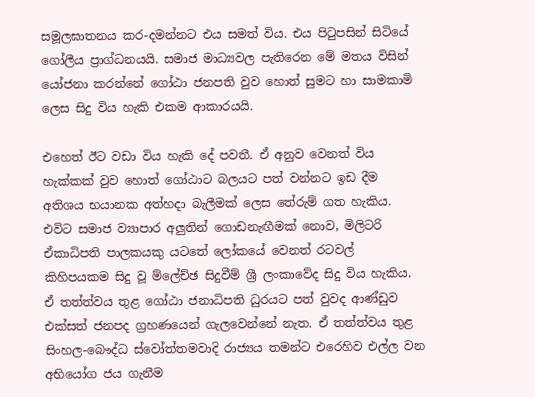සමූලඝාතනය කර-දමන්නට එය සමත් විය. එය පිටුපසින් සිටියේ ගෝලීය ප්‍රාග්ධනයයි. සමාජ මාධ්‍යවල පැතිරෙන මේ මතය විසින් යෝජනා කරන්නේ ගෝඨා ජනපති වුව හොත් සුමට හා සාමකාමි ලෙස සිදු විය හැකි එකම ආකාරයයි.

එහෙත් ඊට වඩා විය හැකි දේ පවතී. ඒ අනුව වෙනත් විය හැක්කක් වුව හොත් ගෝඨාට බලයට පත් වන්නට ඉඩ දීම අතිශය භයානක අත්හදා බැලීමක් ලෙස තේරුම් ගත හැකිය. එවිට සමාජ ව්‍යාපාර අලුතින් ගොඩනැඟීමක් නොව, මිලිටරි ඒකාධිපති පාලකයකු යටතේ ලෝකයේ වෙනත් රටවල් කිහිපයකම සිදු වූ ම්ලේච්ඡ සිදුවීම් ශ්‍රී ලංකාවේද සිදු විය හැකිය. ඒ තත්ත්වය තුළ ගෝඨා ජනාධිපති ධුරයට පත් වුවද ආණ්ඩුව එක්සත් ජනපද ග්‍රහණයෙන් ගැලවෙන්නේ නැත. ඒ තත්ත්වය තුළ සිංහල-බෞද්ධ ස්වෝත්තමවාදි රාජ්‍යය තමන්ට එරෙහිව එල්ල වන අභියෝග ජය ගැනීම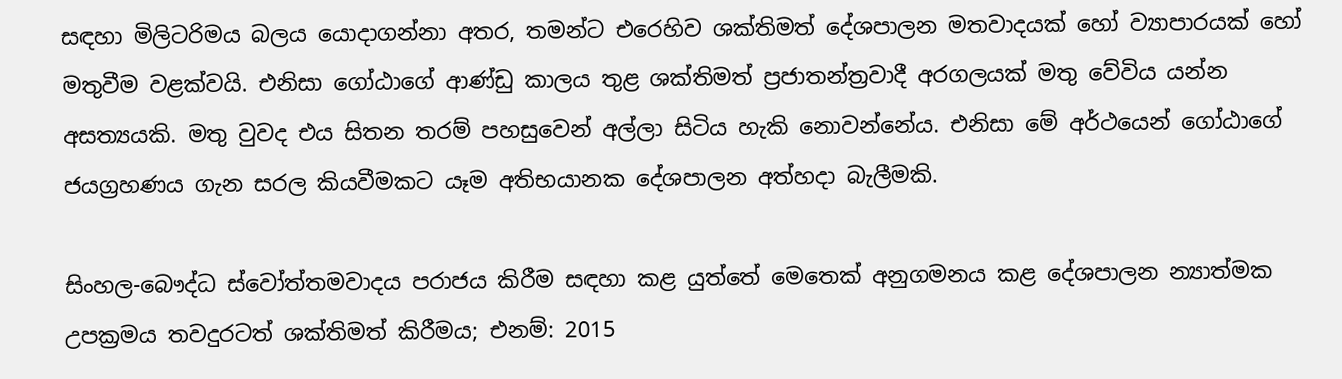සඳහා මිලිටරිමය බලය යොදාගන්නා අතර, තමන්ට එරෙහිව ශක්තිමත් දේශපාලන මතවාදයක් හෝ ව්‍යාපාරයක් හෝ මතුවීම වළක්වයි. එනිසා ගෝඨාගේ ආණ්ඩු කාලය තුළ ශක්තිමත් ප්‍රජාතන්ත්‍රවාදී අරගලයක් මතු වේවිය යන්න අසත්‍යයකි. මතු වුවද එය සිතන තරම් පහසුවෙන් අල්ලා සිටිය හැකි නොවන්නේය. එනිසා මේ අර්ථයෙන් ගෝඨාගේ ජයග්‍රහණය ගැන සරල කියවීමකට යෑම අතිභයානක දේශපාලන අත්හදා බැලීමකි.

සිංහල-බෞද්ධ ස්වෝත්තමවාදය පරාජය කිරීම සඳහා කළ යුත්තේ මෙතෙක් අනුගමනය කළ දේශපාලන න්‍යාත්මක උපක්‍රමය තවදුරටත් ශක්තිමත් කිරීමය; එනම්: 2015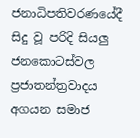ජනාධිපතිවරණයේදී සිදු වූ පරිදි සියලු ජනකොටස්වල ප්‍රජාතන්ත්‍රවාදය අගයන සමාජ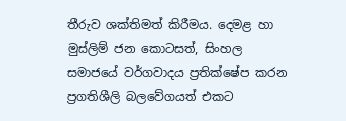තීරුව ශක්තිමත් කිරීමය. දෙමළ හා මුස්ලිම් ජන කොටසත්, සිංහල සමාජයේ වර්ගවාදය ප්‍රතික්ෂේප කරන ප්‍රගතිශීලි බලවේගයත් එකට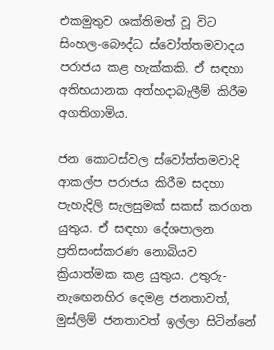එකමුතුව ශක්තිමත් වූ විට සිංහල-බෞද්ධ ස්වෝත්තමවාදය පරාජය කළ හැක්කකි. ඒ සඳහා අතිභයානක අත්හදාබැලීම් කිරීම අගතිගාමිය.

ජන කොටස්වල ස්වෝත්තමවාදි ආකල්ප පරාජය කිරීම සදහා පැහැදිලි සැලසුමක් සකස් කරගත යුතුය. ඒ සඳහා දේශපාලන ප්‍රතිසංස්කරණ නොබියව ක්‍රියාත්මක කළ යුතුය. උතුරු-නැඟෙනහිර දෙමළ ජනතාවත්, මුස්ලිම් ජනතාවත් ඉල්ලා සිටින්නේ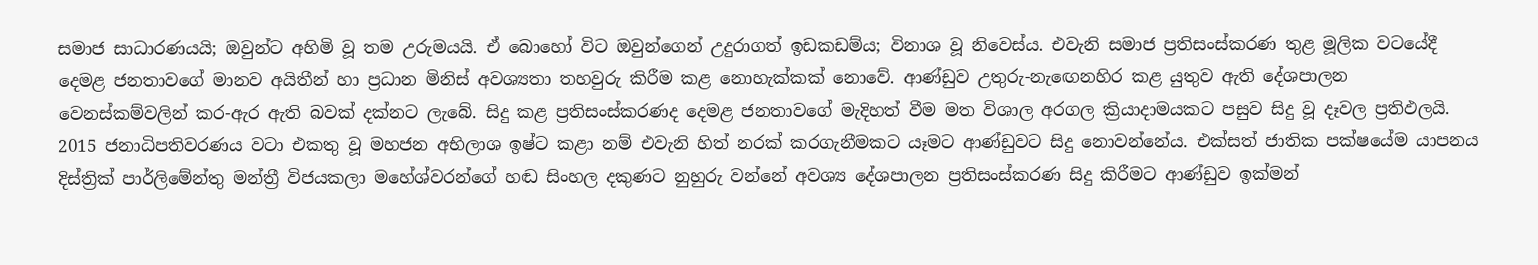සමාජ සාධාරණයයි; ඔවුන්ට අහිමි වූ තම උරුමයයි. ඒ බොහෝ විට ඔවුන්ගෙන් උදුරාගත් ඉඩකඩම්ය; විනාශ වූ නිවෙස්ය. එවැනි සමාජ ප්‍රතිසංස්කරණ තුළ මූලික වටයේදී දෙමළ ජනතාවගේ මානව අයිතීන් හා ප්‍රධාන මිනිස් අවශ්‍යතා තහවුරු කිරීම කළ නොහැක්කක් නොවේ. ආණ්ඩුව උතුරු-නැඟෙනහිර කළ යුතුව ඇති දේශපාලන වෙනස්කම්වලින් කර-ඇර ඇති බවක් දක්නට ලැබේ. සිදු කළ ප්‍රතිසංස්කරණද දෙමළ ජනතාවගේ මැදිහත් වීම මත විශාල අරගල ක්‍රියාදාමයකට පසුව සිදු වූ දෑවල ප්‍රතිඵලයි. 2015 ජනාධිපතිවරණය වටා එකතු වූ මහජන අභිලාශ ඉෂ්ට කළා නම් එවැනි හිත් නරක් කරගැනීමකට යෑමට ආණ්ඩුවට සිදු නොවන්නේය. එක්සත් ජාතික පක්ෂයේම යාපනය දිස්ත්‍රික් පාර්ලිමේන්තු මන්ත්‍රී විජයකලා මහේශ්වරන්ගේ හඬ සිංහල දකුණට නුහුරු වන්නේ අවශ්‍ය දේශපාලන ප්‍රතිසංස්කරණ සිදු කිරීමට ආණ්ඩුව ඉක්මන්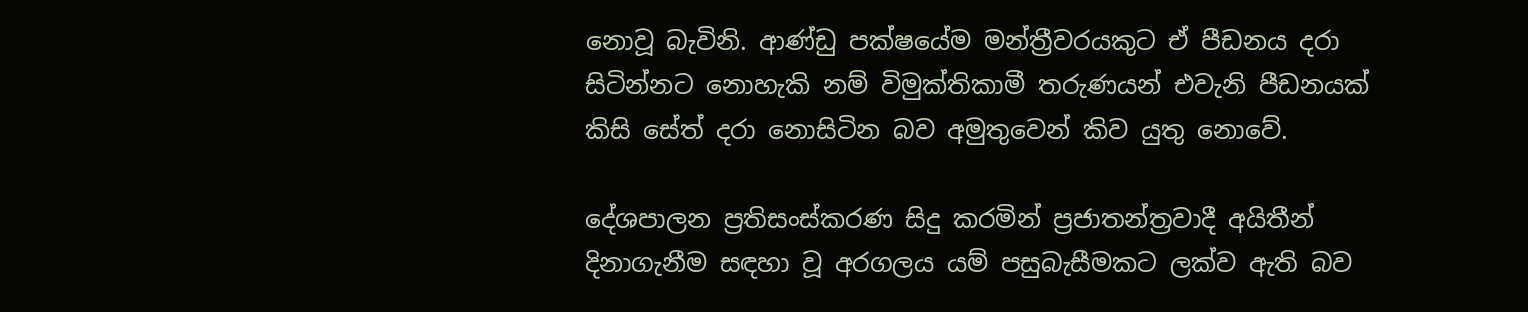නොවූ බැවිනි. ආණ්ඩු පක්ෂයේම මන්ත්‍රීවරයකුට ඒ පීඩනය දරා සිටින්නට නොහැකි නම් විමුක්තිකාමී තරුණයන් එවැනි පීඩනයක් කිසි සේත් දරා නොසිටින බව අමුතුවෙන් කිව යුතු නොවේ.

දේශපාලන ප්‍රතිසංස්කරණ සිදු කරමින් ප්‍රජාතන්ත්‍රවාදී අයිතීන් දිනාගැනීම සඳහා වූ අරගලය යම් පසුබැසීමකට ලක්ව ඇති බව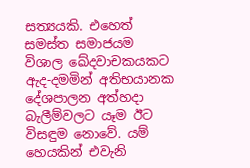සත්‍යයකි. එහෙත් සමස්ත සමාජයම විශාල ඛේදවාචකයකට ඇද-දමමින් අතිභයානක දේශපාලන අත්හදා බැලීම්වලට යෑම ඊට විසඳුම නොවේ. යම් හෙයකින් එවැනි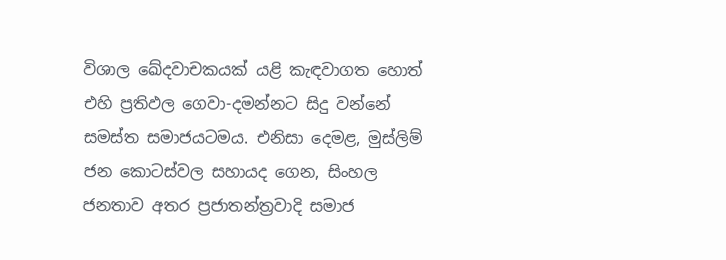විශාල ඛේදවාචකයක් යළි කැඳවාගත හොත් එහි ප්‍රතිඵල ගෙවා-දමන්නට සිදු වන්නේ සමස්ත සමාජයටමය. එනිසා දෙමළ, මුස්ලිම් ජන කොටස්වල සහායද ගෙන, සිංහල ජනතාව අතර ප්‍රජාතන්ත්‍රවාදි සමාජ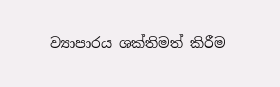ව්‍යාපාරය ශක්තිමත් කිරීම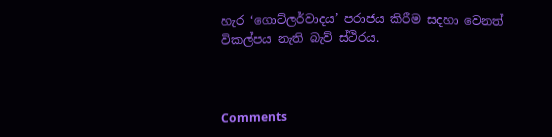හැර ‘ගොට්ලර්වාදය’ පරාජය කිරීම සදහා වෙනත් විකල්පය නැති බැව් ස්ථිරය.



Comments